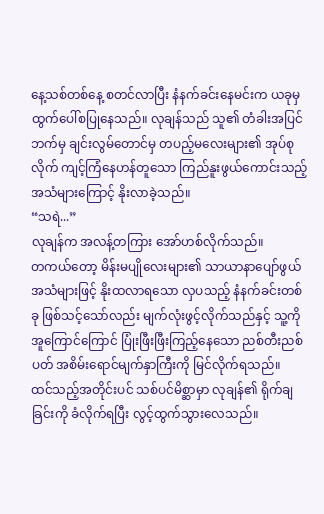နေ့သစ်တစ်နေ့ စတင်လာပြီး နံနက်ခင်းနေမင်းက ယခုမှ ထွက်ပေါ်စပြုနေသည်။ လုချန်သည် သူ၏ တံခါးအပြင်ဘက်မှ ချင်းလွမ်တောင်မှ တပည့်မလေးများ၏ အုပ်စုလိုက် ကျင့်ကြံနေဟန်တူသော ကြည်နူးဖွယ်ကောင်းသည့် အသံများကြောင့် နိုးလာခဲ့သည်။
“သရဲ...”
လုချန်က အလန့်တကြား အော်ဟစ်လိုက်သည်။
တကယ်တော့ မိန်းမပျိုလေးများ၏ သာယာနာပျော်ဖွယ် အသံများဖြင့် နိုးထလာရသော လှပသည့် နံနက်ခင်းတစ်ခု ဖြစ်သင့်သော်လည်း မျက်လုံးဖွင့်လိုက်သည်နှင့် သူ့ကို အူကြောင်ကြောင် ပြုံးဖြီးဖြီးကြည့်နေသော ညစ်တီးညစ်ပတ် အစိမ်းရောင်မျက်နှာကြီးကို မြင်လိုက်ရသည်။
ထင်သည့်အတိုင်းပင် သစ်ပင်မိစ္ဆာမှာ လုချန်၏ ရိုက်ချခြင်းကို ခံလိုက်ရပြီး လွင့်ထွက်သွားလေသည်။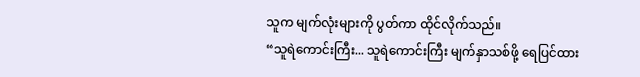သူက မျက်လုံးများကို ပွတ်ကာ ထိုင်လိုက်သည်။
“သူရဲကောင်းကြီး... သူရဲကောင်းကြီး မျက်နှာသစ်ဖို့ ရေပြင်ထား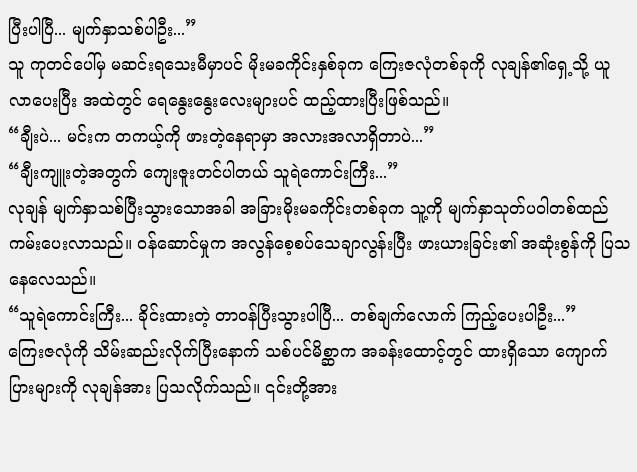ပြီးပါပြီ... မျက်နှာသစ်ပါဦး...”
သူ ကုတင်ပေါ်မှ မဆင်းရသေးမီမှာပင် မိုးမခကိုင်းနှစ်ခုက ကြေးဇလုံတစ်ခုကို လုချန်၏ရှေ့သို့ ယူလာပေးပြီး အထဲတွင် ရေနွေးနွေးလေးများပင် ထည့်ထားပြီးဖြစ်သည်။
“ချီးပဲ... မင်းက တကယ့်ကို ဖားတဲ့နေရာမှာ အလားအလာရှိတာပဲ...”
“ချီးကျူးတဲ့အတွက် ကျေးဇူးတင်ပါတယ် သူရဲကောင်းကြီး...”
လုချန် မျက်နှာသစ်ပြီးသွားသောအခါ အခြားမိုးမခကိုင်းတစ်ခုက သူ့ကို မျက်နှာသုတ်ပဝါတစ်ထည် ကမ်းပေးလာသည်။ ဝန်ဆောင်မှုက အလွန်စေ့စပ်သေချာလွန်းပြီး ဖားယားခြင်း၏ အဆုံးစွန်ကို ပြသနေလေသည်။
“သူရဲကောင်းကြီး... ခိုင်းထားတဲ့ တာဝန်ပြီးသွားပါပြီ... တစ်ချက်လောက် ကြည့်ပေးပါဦး...”
ကြေးဇလုံကို သိမ်းဆည်းလိုက်ပြီးနောက် သစ်ပင်မိစ္ဆာက အခန်းထောင့်တွင် ထားရှိသော ကျောက်ပြားများကို လုချန်အား ပြသလိုက်သည်။ ၎င်းတို့အား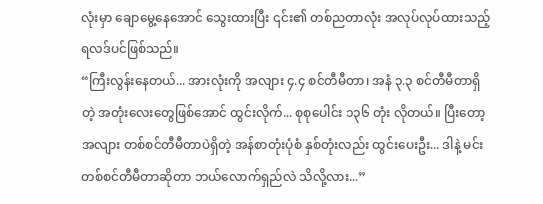လုံးမှာ ချောမွေ့နေအောင် သွေးထားပြီး ၎င်း၏ တစ်ညတာလုံး အလုပ်လုပ်ထားသည့် ရလဒ်ပင်ဖြစ်သည်။
“ကြီးလွန်းနေတယ်... အားလုံးကို အလျား ၄.၄ စင်တီမီတာ၊ အနံ ၃.၃ စင်တီမီတာရှိတဲ့ အတုံးလေးတွေဖြစ်အောင် ထွင်းလိုက်... စုစုပေါင်း ၁၃၆ တုံး လိုတယ်။ ပြီးတော့ အလျား တစ်စင်တီမီတာပဲရှိတဲ့ အန်စာတုံးပုံစံ နှစ်တုံးလည်း ထွင်းပေးဦး... ဒါနဲ့ မင်း တစ်စင်တီမီတာဆိုတာ ဘယ်လောက်ရှည်လဲ သိလို့လား...”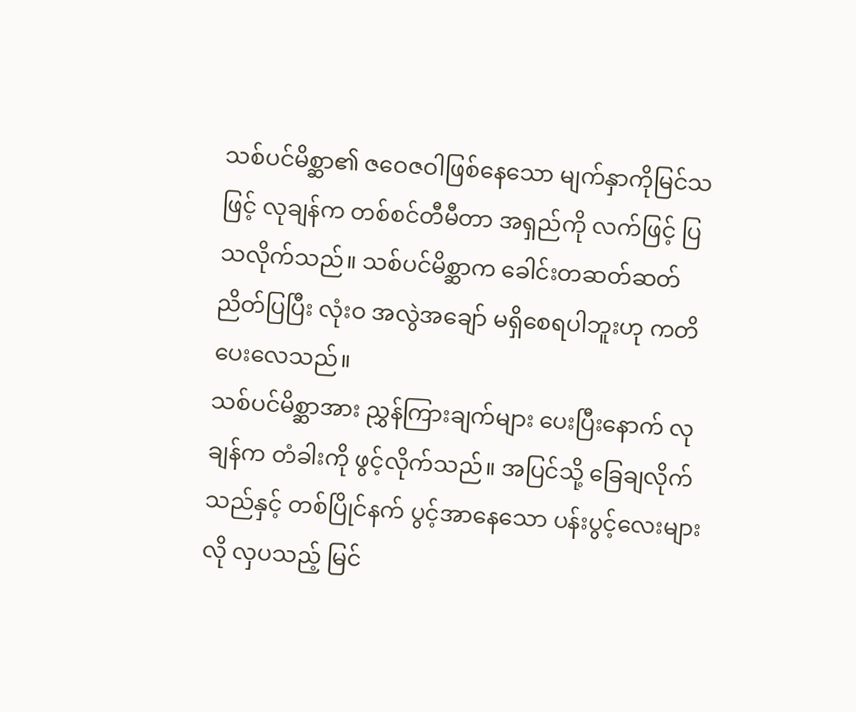သစ်ပင်မိစ္ဆာ၏ ဇဝေဇဝါဖြစ်နေသော မျက်နှာကိုမြင်သဖြင့် လုချန်က တစ်စင်တီမီတာ အရှည်ကို လက်ဖြင့် ပြသလိုက်သည်။ သစ်ပင်မိစ္ဆာက ခေါင်းတဆတ်ဆတ် ညိတ်ပြပြီး လုံးဝ အလွဲအချော် မရှိစေရပါဘူးဟု ကတိပေးလေသည်။
သစ်ပင်မိစ္ဆာအား ညွှန်ကြားချက်များ ပေးပြီးနောက် လုချန်က တံခါးကို ဖွင့်လိုက်သည်။ အပြင်သို့ ခြေချလိုက်သည်နှင့် တစ်ပြိုင်နက် ပွင့်အာနေသော ပန်းပွင့်လေးများလို လှပသည့် မြင်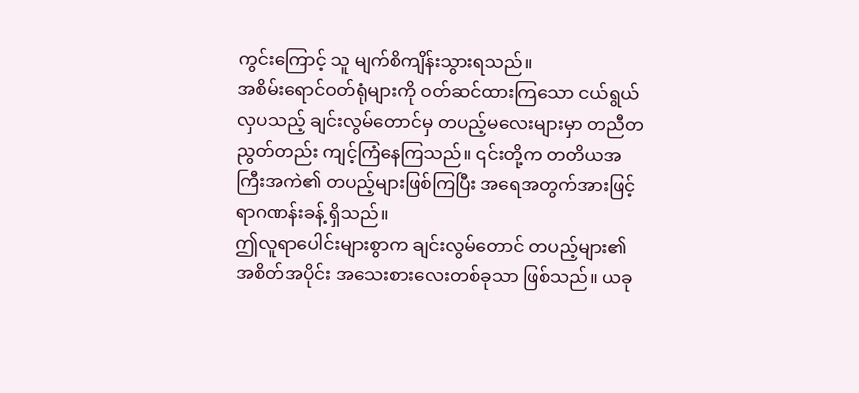ကွင်းကြောင့် သူ မျက်စိကျိန်းသွားရသည်။
အစိမ်းရောင်ဝတ်ရုံများကို ဝတ်ဆင်ထားကြသော ငယ်ရွယ်လှပသည့် ချင်းလွမ်တောင်မှ တပည့်မလေးများမှာ တညီတညွတ်တည်း ကျင့်ကြံနေကြသည်။ ၎င်းတို့က တတိယအကြီးအကဲ၏ တပည့်များဖြစ်ကြပြီး အရေအတွက်အားဖြင့် ရာဂဏန်းခန့် ရှိသည်။
ဤလူရာပေါင်းများစွာက ချင်းလွမ်တောင် တပည့်များ၏ အစိတ်အပိုင်း အသေးစားလေးတစ်ခုသာ ဖြစ်သည်။ ယခု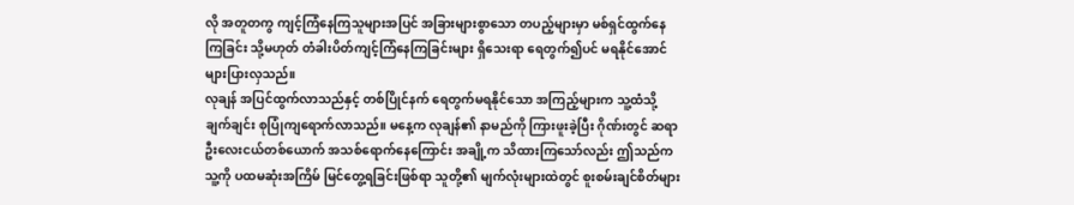လို အတူတကွ ကျင့်ကြံနေကြသူများအပြင် အခြားများစွာသော တပည့်များမှာ မစ်ရှင်ထွက်နေကြခြင်း သို့မဟုတ် တံခါးပိတ်ကျင့်ကြံနေကြခြင်းများ ရှိသေးရာ ရေတွက်၍ပင် မရနိုင်အောင် များပြားလှသည်။
လုချန် အပြင်ထွက်လာသည်နှင့် တစ်ပြိုင်နက် ရေတွက်မရနိုင်သော အကြည့်များက သူ့ထံသို့ ချက်ချင်း စုပြုံကျရောက်လာသည်။ မနေ့က လုချန်၏ နာမည်ကို ကြားဖူးခဲ့ပြီး ဂိုဏ်းတွင် ဆရာဦးလေးငယ်တစ်ယောက် အသစ်ရောက်နေကြောင်း အချို့က သိထားကြသော်လည်း ဤသည်က သူ့ကို ပထမဆုံးအကြိမ် မြင်တွေ့ရခြင်းဖြစ်ရာ သူတို့၏ မျက်လုံးများထဲတွင် စူးစမ်းချင်စိတ်များ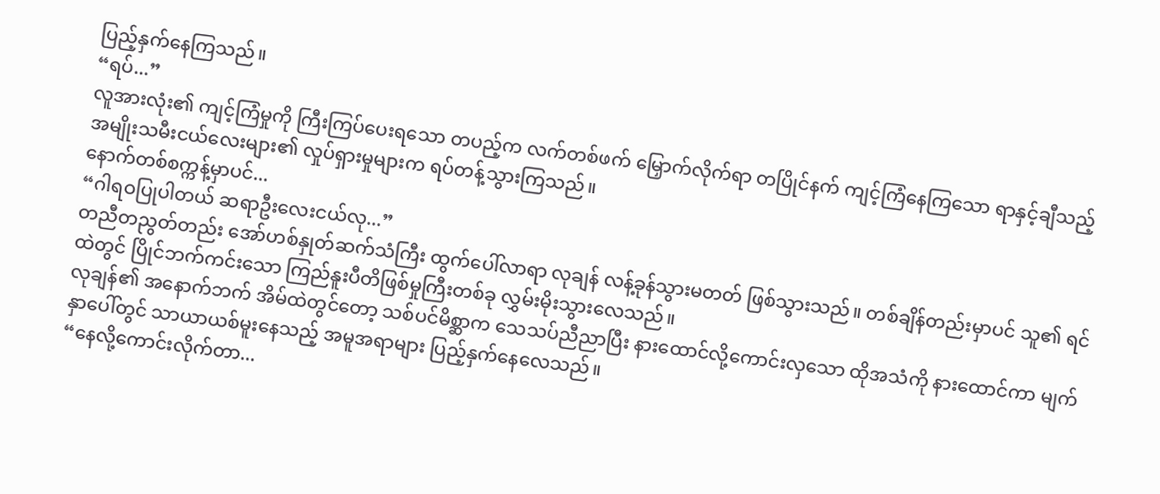ပြည့်နှက်နေကြသည်။
“ရပ်...”
လူအားလုံး၏ ကျင့်ကြံမှုကို ကြီးကြပ်ပေးရသော တပည့်က လက်တစ်ဖက် မြှောက်လိုက်ရာ တပြိုင်နက် ကျင့်ကြံနေကြသော ရာနှင့်ချီသည့် အမျိုးသမီးငယ်လေးများ၏ လှုပ်ရှားမှုများက ရပ်တန့်သွားကြသည်။
နောက်တစ်စက္ကန့်မှာပင်...
“ဂါရဝပြုပါတယ် ဆရာဦးလေးငယ်လု...”
တညီတညွတ်တည်း အော်ဟစ်နှုတ်ဆက်သံကြီး ထွက်ပေါ်လာရာ လုချန် လန့်ခုန်သွားမတတ် ဖြစ်သွားသည်။ တစ်ချိန်တည်းမှာပင် သူ၏ ရင်ထဲတွင် ပြိုင်ဘက်ကင်းသော ကြည်နူးပီတိဖြစ်မှုကြီးတစ်ခု လွှမ်းမိုးသွားလေသည်။
လုချန်၏ အနောက်ဘက် အိမ်ထဲတွင်တော့ သစ်ပင်မိစ္ဆာက သေသပ်ညီညာပြီး နားထောင်လို့ကောင်းလှသော ထိုအသံကို နားထောင်ကာ မျက်နှာပေါ်တွင် သာယာယစ်မူးနေသည့် အမူအရာများ ပြည့်နှက်နေလေသည်။
“နေလို့ကောင်းလိုက်တာ...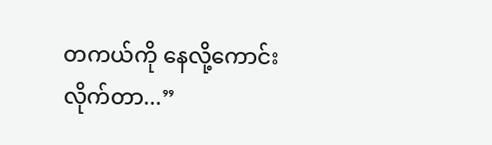တကယ်ကို နေလို့ကောင်းလိုက်တာ...”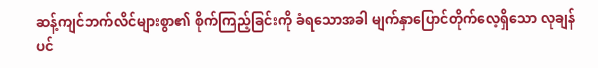ဆန့်ကျင်ဘက်လိင်များစွာ၏ စိုက်ကြည့်ခြင်းကို ခံရသောအခါ မျက်နှာပြောင်တိုက်လေ့ရှိသော လုချန်ပင်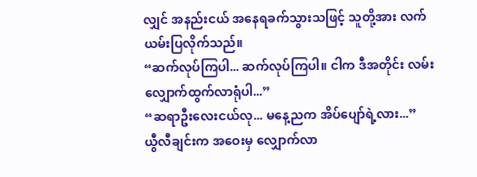လျှင် အနည်းငယ် အနေရခက်သွားသဖြင့် သူတို့အား လက်ယမ်းပြလိုက်သည်။
“ဆက်လုပ်ကြပါ... ဆက်လုပ်ကြပါ။ ငါက ဒီအတိုင်း လမ်းလျှောက်ထွက်လာရုံပါ...”
“ဆရာဦးလေးငယ်လု... မနေ့ညက အိပ်ပျော်ရဲ့လား...”
ယွီလီချင်းက အဝေးမှ လျှောက်လာ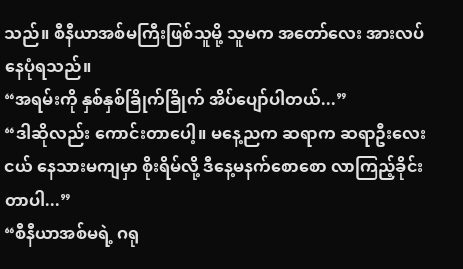သည်။ စီနီယာအစ်မကြီးဖြစ်သူမို့ သူမက အတော်လေး အားလပ်နေပုံရသည်။
“အရမ်းကို နှစ်နှစ်ခြိုက်ခြိုက် အိပ်ပျော်ပါတယ်...”
“ဒါဆိုလည်း ကောင်းတာပေါ့။ မနေ့ညက ဆရာက ဆရာဦးလေးငယ် နေသားမကျမှာ စိုးရိမ်လို့ ဒီနေ့မနက်စောစော လာကြည့်ခိုင်းတာပါ...”
“စီနီယာအစ်မရဲ့ ဂရု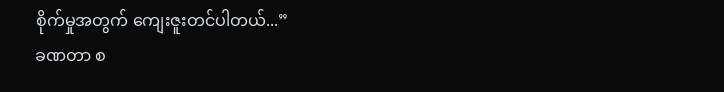စိုက်မှုအတွက် ကျေးဇူးတင်ပါတယ်...”
ခဏတာ စ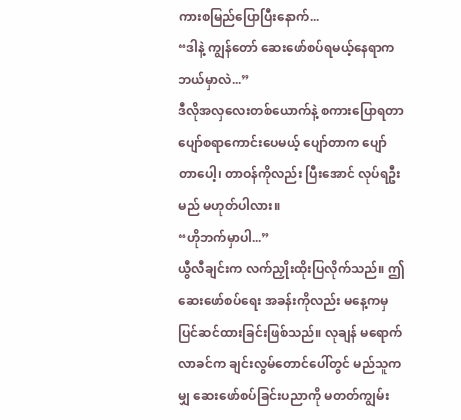ကားစမြည်ပြောပြီးနောက်...
“ဒါနဲ့ ကျွန်တော် ဆေးဖော်စပ်ရမယ့်နေရာက ဘယ်မှာလဲ...”
ဒီလိုအလှလေးတစ်ယောက်နဲ့ စကားပြောရတာ ပျော်စရာကောင်းပေမယ့် ပျော်တာက ပျော်တာပေါ့၊ တာဝန်ကိုလည်း ပြီးအောင် လုပ်ရဦးမည် မဟုတ်ပါလား။
“ဟိုဘက်မှာပါ...”
ယွီလီချင်းက လက်ညှိုးထိုးပြလိုက်သည်။ ဤဆေးဖော်စပ်ရေး အခန်းကိုလည်း မနေ့ကမှ ပြင်ဆင်ထားခြင်းဖြစ်သည်။ လုချန် မရောက်လာခင်က ချင်းလွမ်တောင်ပေါ်တွင် မည်သူကမျှ ဆေးဖော်စပ်ခြင်းပညာကို မတတ်ကျွမ်း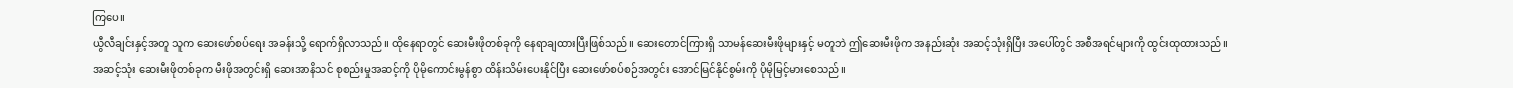ကြပေ။
ယွီလီချင်းနှင့်အတူ သူက ဆေးဖော်စပ်ရေး အခန်းသို့ ရောက်ရှိလာသည်။ ထိုနေရာတွင် ဆေးမီးဖိုတစ်ခုကို နေရာချထားပြီးဖြစ်သည်။ ဆေးတောင်ကြားရှိ သာမန်ဆေးမီးဖိုများနှင့် မတူဘဲ ဤဆေးမီးဖိုက အနည်းဆုံး အဆင့်သုံးရှိပြီး အပေါ်တွင် အစီအရင်များကို ထွင်းထုထားသည်။
အဆင့်သုံး ဆေးမီးဖိုတစ်ခုက မီးဖိုအတွင်းရှိ ဆေးအာနိသင် စုစည်းမှုအဆင့်ကို ပိုမိုကောင်းမွန်စွာ ထိန်းသိမ်းပေးနိုင်ပြီး ဆေးဖော်စပ်စဉ်အတွင်း အောင်မြင်နိုင်စွမ်းကို ပိုမိုမြင့်မားစေသည်။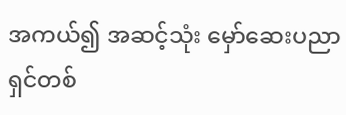အကယ်၍ အဆင့်သုံး မှော်ဆေးပညာရှင်တစ်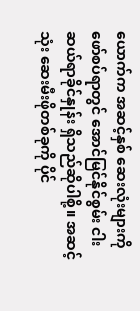ယောက်က အဆင့်နှစ် ဆေးလုံးများကို ဖော်စပ်ရာတွင် အောင်မြင်နိုင်စွမ်း ငါးဆယ်ရာခိုင်နှုန်း ရှိသည်ဆိုပါစို့။ အဆင့်သုံး ဆေးမီးဖိုတစ်ခုကို ပိုင်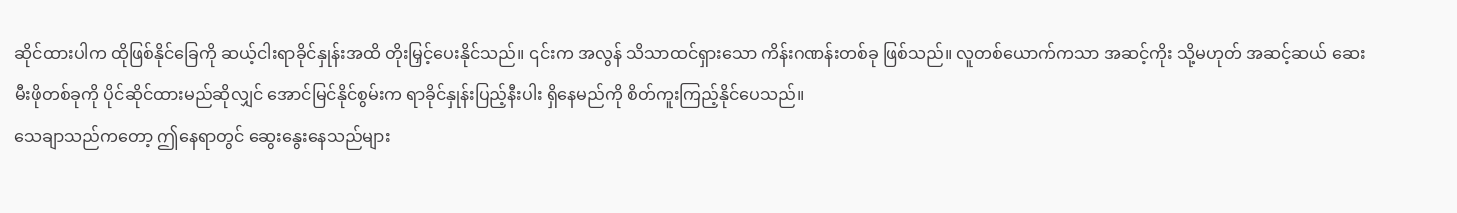ဆိုင်ထားပါက ထိုဖြစ်နိုင်ခြေကို ဆယ့်ငါးရာခိုင်နှုန်းအထိ တိုးမြှင့်ပေးနိုင်သည်။ ၎င်းက အလွန် သိသာထင်ရှားသော ကိန်းဂဏန်းတစ်ခု ဖြစ်သည်။ လူတစ်ယောက်ကသာ အဆင့်ကိုး သို့မဟုတ် အဆင့်ဆယ် ဆေးမီးဖိုတစ်ခုကို ပိုင်ဆိုင်ထားမည်ဆိုလျှင် အောင်မြင်နိုင်စွမ်းက ရာခိုင်နှုန်းပြည့်နီးပါး ရှိနေမည်ကို စိတ်ကူးကြည့်နိုင်ပေသည်။
သေချာသည်ကတော့ ဤနေရာတွင် ဆွေးနွေးနေသည်များ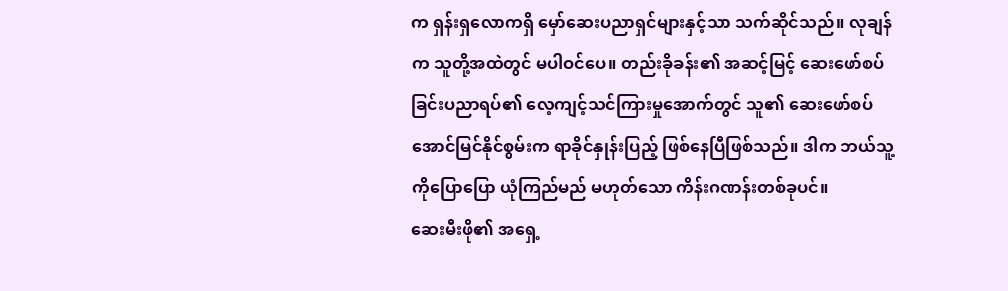က ရှန်းရှလောကရှိ မှော်ဆေးပညာရှင်များနှင့်သာ သက်ဆိုင်သည်။ လုချန်က သူတို့အထဲတွင် မပါဝင်ပေ။ တည်းခိုခန်း၏ အဆင့်မြင့် ဆေးဖော်စပ်ခြင်းပညာရပ်၏ လေ့ကျင့်သင်ကြားမှုအောက်တွင် သူ၏ ဆေးဖော်စပ် အောင်မြင်နိုင်စွမ်းက ရာခိုင်နှုန်းပြည့် ဖြစ်နေပြီဖြစ်သည်။ ဒါက ဘယ်သူ့ကိုပြောပြော ယုံကြည်မည် မဟုတ်သော ကိန်းဂဏန်းတစ်ခုပင်။
ဆေးမီးဖို၏ အရှေ့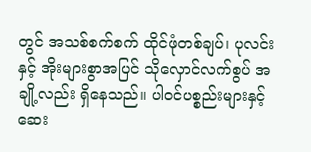တွင် အသစ်စက်စက် ထိုင်ဖုံတစ်ချပ်၊ ပုလင်းနှင့် အိုးများစွာအပြင် သိုလှောင်လက်စွပ် အချို့လည်း ရှိနေသည်။ ပါဝင်ပစ္စည်းများနှင့် ဆေး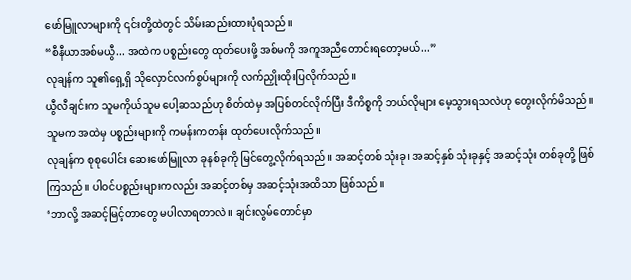ဖော်မြူလာများကို ၎င်းတို့ထဲတွင် သိမ်းဆည်းထားပုံရသည်။
“စီနီယာအစ်မယွီ... အထဲက ပစ္စည်းတွေ ထုတ်ပေးဖို့ အစ်မကို အကူအညီတောင်းရတော့မယ်...”
လုချန်က သူ၏ရှေ့ရှိ သိုလှောင်လက်စွပ်များကို လက်ညှိုးထိုးပြလိုက်သည်။
ယွီလီချင်းက သူမကိုယ်သူမ ပေါ့ဆသည်ဟု စိတ်ထဲမှ အပြစ်တင်လိုက်ပြီး ဒီကိစ္စကို ဘယ်လိုများ မေ့သွားရသလဲဟု တွေးလိုက်မိသည်။ သူမက အထဲမှ ပစ္စည်းများကို ကမန်းကတန်း ထုတ်ပေးလိုက်သည်။
လုချန်က စုစုပေါင်း ဆေးဖော်မြူလာ ခုနစ်ခုကို မြင်တွေ့လိုက်ရသည်။ အဆင့်တစ် သုံးခု၊ အဆင့်နှစ် သုံးခုနှင့် အဆင့်သုံး တစ်ခုတို့ ဖြစ်ကြသည်။ ပါဝင်ပစ္စည်းများကလည်း အဆင့်တစ်မှ အဆင့်သုံးအထိသာ ဖြစ်သည်။
‘ဘာလို့ အဆင့်မြင့်တာတွေ မပါလာရတာလဲ။ ချင်းလွမ်တောင်မှာ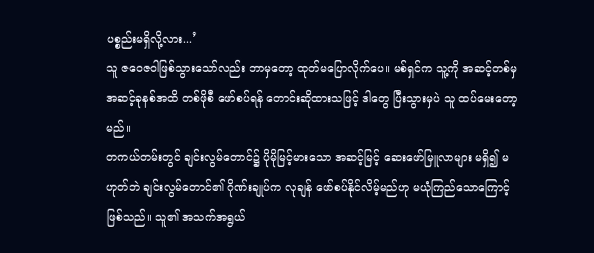ပစ္စည်းမရှိလို့လား...’
သူ ဇဝေဇဝါဖြစ်သွားသော်လည်း ဘာမှတော့ ထုတ်မပြောလိုက်ပေ။ မစ်ရှင်က သူ့ကို အဆင့်တစ်မှ အဆင့်ခုနစ်အထိ တစ်ဖိုစီ ဖော်စပ်ရန် တောင်းဆိုထားသဖြင့် ဒါတွေ ပြီးသွားမှပဲ သူ ထပ်မေးတော့မည်။
တကယ်တမ်းတွင် ချင်းလွမ်တောင်၌ ပိုမိုမြင့်မားသော အဆင့်မြင့် ဆေးဖော်မြူလာများ မရှိ၍ မဟုတ်ဘဲ ချင်းလွမ်တောင်၏ ဂိုဏ်းချုပ်က လုချန် ဖော်စပ်နိုင်လိမ့်မည်ဟု မယုံကြည်သောကြောင့် ဖြစ်သည်။ သူ၏ အသက်အရွယ်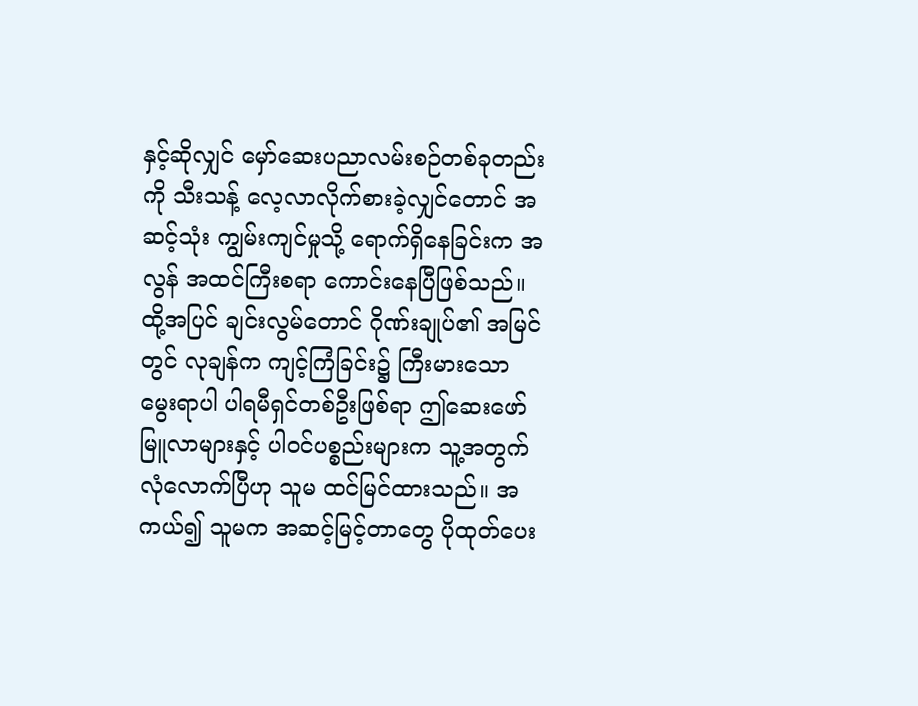နှင့်ဆိုလျှင် မှော်ဆေးပညာလမ်းစဉ်တစ်ခုတည်းကို သီးသန့် လေ့လာလိုက်စားခဲ့လျှင်တောင် အဆင့်သုံး ကျွမ်းကျင်မှုသို့ ရောက်ရှိနေခြင်းက အလွန် အထင်ကြီးစရာ ကောင်းနေပြီဖြစ်သည်။ ထို့အပြင် ချင်းလွမ်တောင် ဂိုဏ်းချုပ်၏ အမြင်တွင် လုချန်က ကျင့်ကြံခြင်း၌ ကြီးမားသော မွေးရာပါ ပါရမီရှင်တစ်ဦးဖြစ်ရာ ဤဆေးဖော်မြူလာများနှင့် ပါဝင်ပစ္စည်းများက သူ့အတွက် လုံလောက်ပြီဟု သူမ ထင်မြင်ထားသည်။ အကယ်၍ သူမက အဆင့်မြင့်တာတွေ ပိုထုတ်ပေး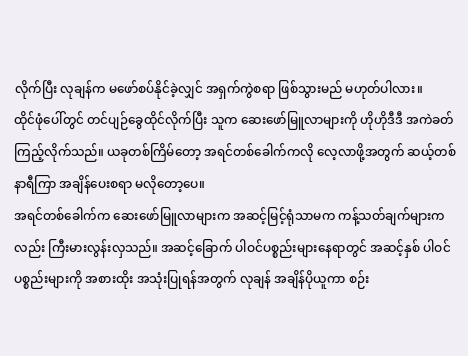လိုက်ပြီး လုချန်က မဖော်စပ်နိုင်ခဲ့လျှင် အရှက်ကွဲစရာ ဖြစ်သွားမည် မဟုတ်ပါလား။
ထိုင်ဖုံပေါ်တွင် တင်ပျဉ်ခွေထိုင်လိုက်ပြီး သူက ဆေးဖော်မြူလာများကို ဟိုဟိုဒီဒီ အကဲခတ်ကြည့်လိုက်သည်။ ယခုတစ်ကြိမ်တော့ အရင်တစ်ခေါက်ကလို လေ့လာဖို့အတွက် ဆယ့်တစ်နာရီကြာ အချိန်ပေးစရာ မလိုတော့ပေ။
အရင်တစ်ခေါက်က ဆေးဖော်မြူလာများက အဆင့်မြင့်ရုံသာမက ကန့်သတ်ချက်များကလည်း ကြီးမားလွန်းလှသည်။ အဆင့်ခြောက် ပါဝင်ပစ္စည်းများနေရာတွင် အဆင့်နှစ် ပါဝင်ပစ္စည်းများကို အစားထိုး အသုံးပြုရန်အတွက် လုချန် အချိန်ပိုယူကာ စဉ်း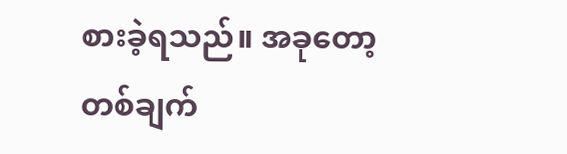စားခဲ့ရသည်။ အခုတော့ တစ်ချက်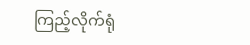ကြည့်လိုက်ရုံ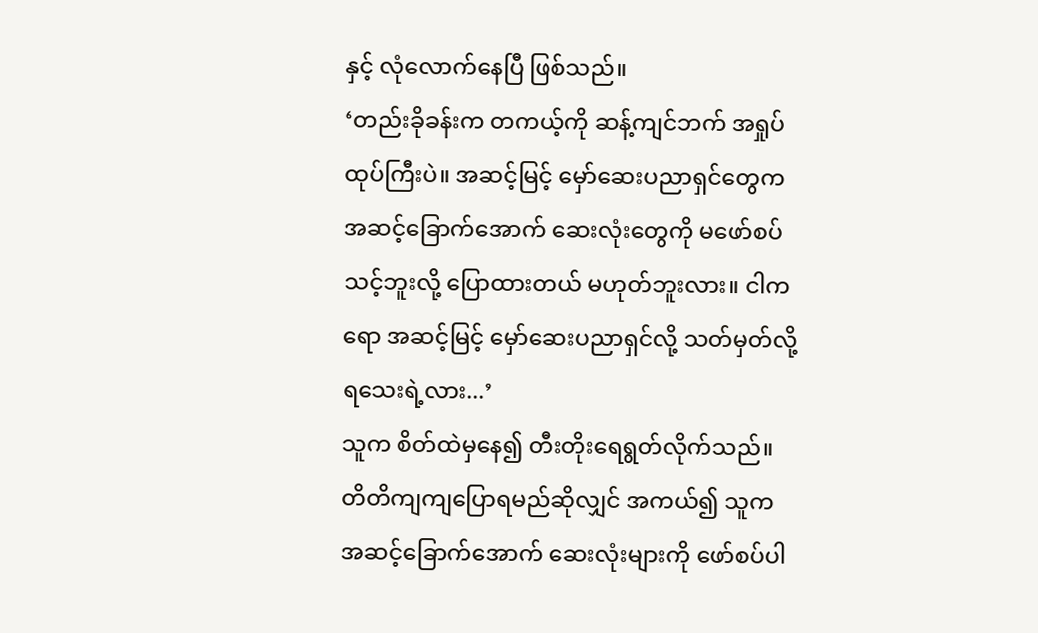နှင့် လုံလောက်နေပြီ ဖြစ်သည်။
‘တည်းခိုခန်းက တကယ့်ကို ဆန့်ကျင်ဘက် အရှုပ်ထုပ်ကြီးပဲ။ အဆင့်မြင့် မှော်ဆေးပညာရှင်တွေက အဆင့်ခြောက်အောက် ဆေးလုံးတွေကို မဖော်စပ်သင့်ဘူးလို့ ပြောထားတယ် မဟုတ်ဘူးလား။ ငါကရော အဆင့်မြင့် မှော်ဆေးပညာရှင်လို့ သတ်မှတ်လို့ရသေးရဲ့လား...’
သူက စိတ်ထဲမှနေ၍ တီးတိုးရေရွတ်လိုက်သည်။
တိတိကျကျပြောရမည်ဆိုလျှင် အကယ်၍ သူက အဆင့်ခြောက်အောက် ဆေးလုံးများကို ဖော်စပ်ပါ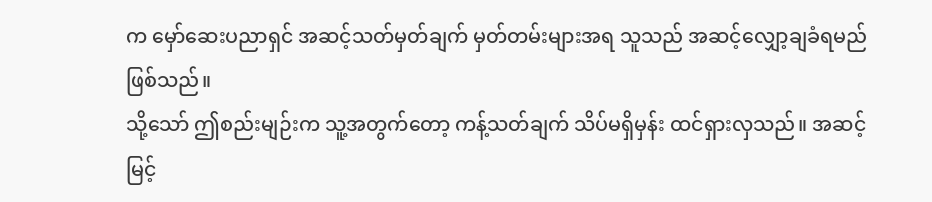က မှော်ဆေးပညာရှင် အဆင့်သတ်မှတ်ချက် မှတ်တမ်းများအရ သူသည် အဆင့်လျှော့ချခံရမည် ဖြစ်သည်။
သို့သော် ဤစည်းမျဉ်းက သူ့အတွက်တော့ ကန့်သတ်ချက် သိပ်မရှိမှန်း ထင်ရှားလှသည်။ အဆင့်မြင့်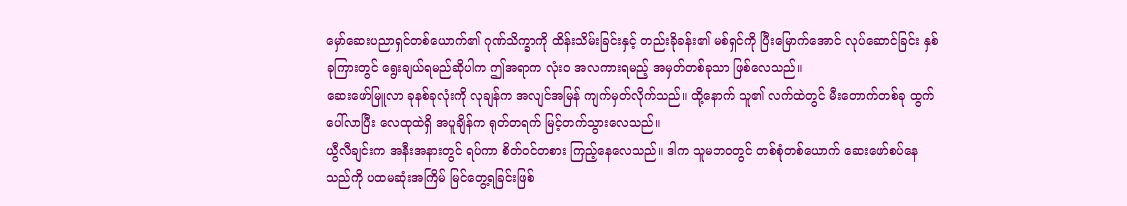မှော်ဆေးပညာရှင်တစ်ယောက်၏ ဂုဏ်သိက္ခာကို ထိန်းသိမ်းခြင်းနှင့် တည်းခိုခန်း၏ မစ်ရှင်ကို ပြီးမြောက်အောင် လုပ်ဆောင်ခြင်း နှစ်ခုကြားတွင် ရွေးချယ်ရမည်ဆိုပါက ဤအရာက လုံးဝ အလကားရမည့် အမှတ်တစ်ခုသာ ဖြစ်လေသည်။
ဆေးဖော်မြူလာ ခုနစ်ခုလုံးကို လုချန်က အလျင်အမြန် ကျက်မှတ်လိုက်သည်။ ထို့နောက် သူ၏ လက်ထဲတွင် မီးတောက်တစ်ခု ထွက်ပေါ်လာပြီး လေထုထဲရှိ အပူချိန်က ရုတ်တရက် မြင့်တက်သွားလေသည်။
ယွီလီချင်းက အနီးအနားတွင် ရပ်ကာ စိတ်ဝင်တစား ကြည့်နေလေသည်။ ဒါက သူမဘဝတွင် တစ်စုံတစ်ယောက် ဆေးဖော်စပ်နေသည်ကို ပထမဆုံးအကြိမ် မြင်တွေ့ရခြင်းဖြစ်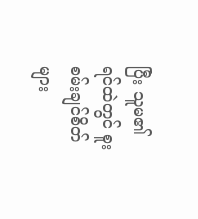ပြီး သူမ၏ ရင်ထဲတွင် စူးစမ်းချင်စိတ်များ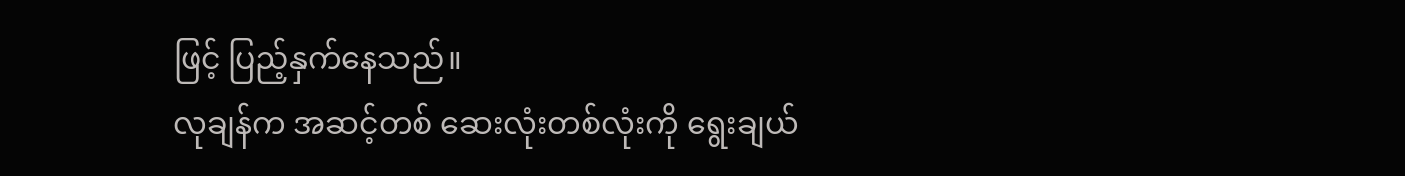ဖြင့် ပြည့်နှက်နေသည်။
လုချန်က အဆင့်တစ် ဆေးလုံးတစ်လုံးကို ရွေးချယ်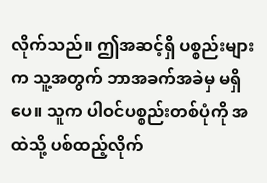လိုက်သည်။ ဤအဆင့်ရှိ ပစ္စည်းများက သူ့အတွက် ဘာအခက်အခဲမှ မရှိပေ။ သူက ပါဝင်ပစ္စည်းတစ်ပုံကို အထဲသို့ ပစ်ထည့်လိုက်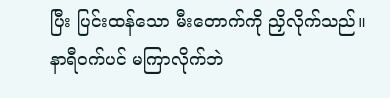ပြီး ပြင်းထန်သော မီးတောက်ကို ညှိလိုက်သည်။ နာရီဝက်ပင် မကြာလိုက်ဘဲ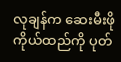လုချန်က ဆေးမီးဖိုကိုယ်ထည်ကို ပုတ်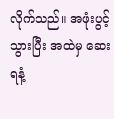လိုက်သည်။ အဖုံးပွင့်သွားပြီး အထဲမှ ဆေးရနံ့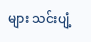များ သင်းပျံ့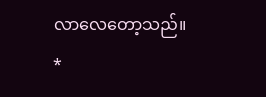လာလေတော့သည်။
*